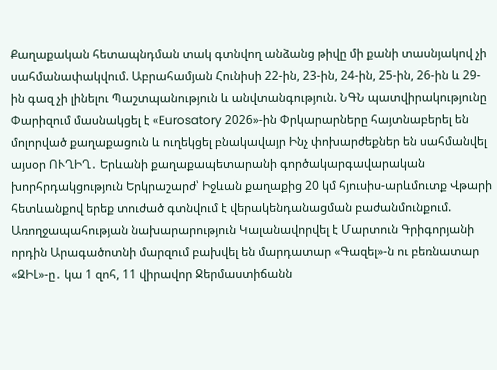Քաղաքական հետապնդման տակ գտնվող անձանց թիվը մի քանի տասնյակով չի սահմանափակվում. Աբրահամյան Հունիսի 22-ին, 23-ին, 24-ին, 25-ին, 26-ին և 29-ին գազ չի լինելու Պաշտպանություն և անվտանգություն. ՆԳՆ պատվիրակությունը Փարիզում մասնակցել է «Eurosatory 2026»-ին Փրկարարները հայտնաբերել են մոլորված քաղաքացուն և ուղեկցել բնակավայր Ինչ փոխարժեքներ են սահմանվել այսօր ՈՒՂԻՂ․ Երևանի քաղաքապետարանի գործակարգավարական խորհրդակցություն Երկրաշարժ՝ Իջևան քաղաքից 20 կմ հյուսիս-արևմուտք Վթարի հետևանքով երեք տուժած գտնվում է վերակենդանացման բաժանմունքում. Առողջապահության նախարարություն Կալանավորվել է Մարտուն Գրիգորյանի որդին Արագածոտնի մարզում բախվել են մարդատար «Գազել»-ն ու բեռնատար «ԶԻԼ»-ը․ կա 1 զոհ, 11 վիրավոր Ջերմաստիճանն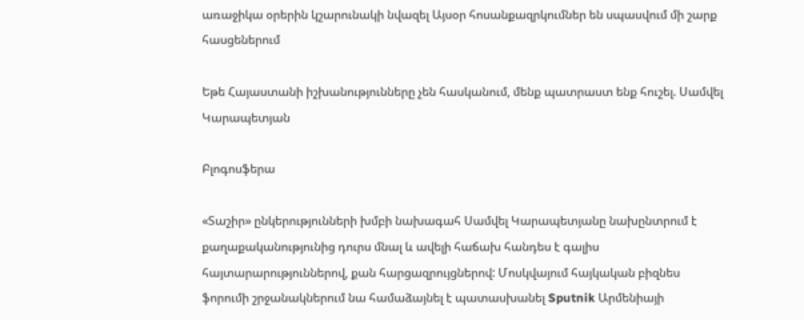առաջիկա օրերին կշարունակի նվազել Այսօր հոսանքազրկումներ են սպասվում մի շարք հասցեներում

Եթե Հայաստանի իշխանությունները չեն հասկանում, մենք պատրաստ ենք հուշել. Սամվել Կարապետյան

Բլոգոսֆերա

«Տաշիր» ընկերությունների խմբի նախագահ Սամվել Կարապետյանը նախընտրում է քաղաքականությունից դուրս մնալ և ավելի հաճախ հանդես է գալիս հայտարարություններով, քան հարցազրույցներով: Մոսկվայում հայկական բիզնես ֆորումի շրջանակներում նա համաձայնել է պատասխանել Sputnik Արմենիայի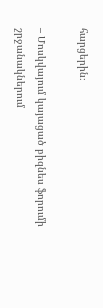հարցերին։

– Մոսկվայում կայացած բիզնես ֆորումի շրջանակներում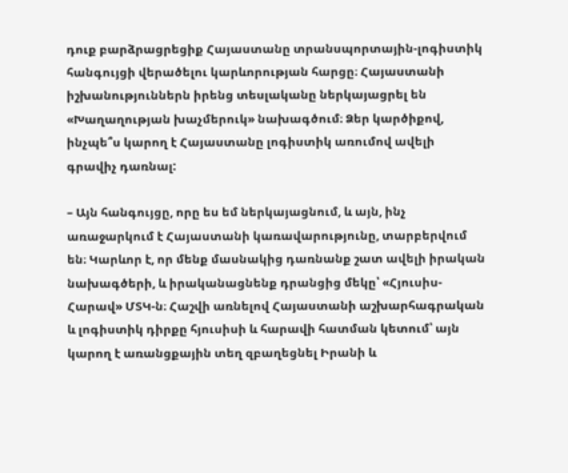դուք բարձրացրեցիք Հայաստանը տրանսպորտային-լոգիստիկ հանգույցի վերածելու կարևորության հարցը։ Հայաստանի իշխանություններն իրենց տեսլականը ներկայացրել են «Խաղաղության խաչմերուկ» նախագծում։ Ձեր կարծիքով, ինչպե՞ս կարող է Հայաստանը լոգիստիկ առումով ավելի գրավիչ դառնալ:

– Այն հանգույցը, որը ես եմ ներկայացնում, և այն, ինչ առաջարկում է Հայաստանի կառավարությունը, տարբերվում են։ Կարևոր է, որ մենք մասնակից դառնանք շատ ավելի իրական նախագծերի, և իրականացնենք դրանցից մեկը՝ «Հյուսիս-Հարավ» ՄՏԿ-ն։ Հաշվի առնելով Հայաստանի աշխարհագրական և լոգիստիկ դիրքը հյուսիսի և հարավի հատման կետում՝ այն կարող է առանցքային տեղ զբաղեցնել Իրանի և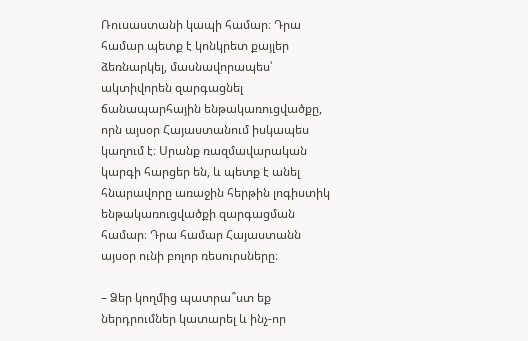Ռուսաստանի կապի համար։ Դրա համար պետք է կոնկրետ քայլեր ձեռնարկել, մասնավորապես՝ ակտիվորեն զարգացնել ճանապարհային ենթակառուցվածքը, որն այսօր Հայաստանում իսկապես կաղում է։ Սրանք ռազմավարական կարգի հարցեր են, և պետք է անել հնարավորը առաջին հերթին լոգիստիկ ենթակառուցվածքի զարգացման համար։ Դրա համար Հայաստանն այսօր ունի բոլոր ռեսուրսները։

– Ձեր կողմից պատրա՞ստ եք ներդրումներ կատարել և ինչ-որ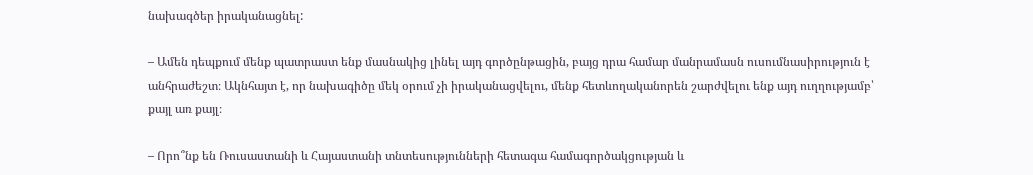նախագծեր իրականացնել:

– Ամեն դեպքում մենք պատրաստ ենք մասնակից լինել այդ գործընթացին, բայց դրա համար մանրամասն ուսումնասիրություն է անհրաժեշտ։ Ակնհայտ է, որ նախագիծը մեկ օրում չի իրականացվելու, մենք հետևողականորեն շարժվելու ենք այդ ուղղությամբ՝ քայլ առ քայլ։

– Որո՞նք են Ռուսաստանի և Հայաստանի տնտեսությունների հետագա համագործակցության և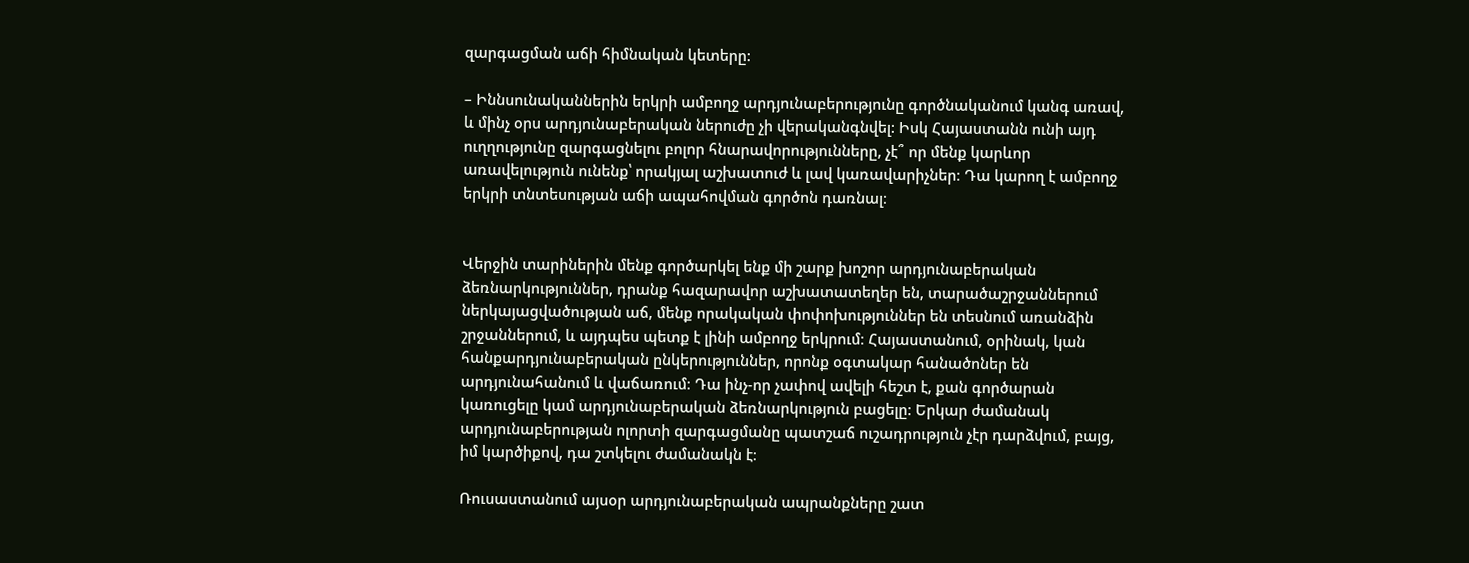զարգացման աճի հիմնական կետերը:

– Իննսունականներին երկրի ամբողջ արդյունաբերությունը գործնականում կանգ առավ, և մինչ օրս արդյունաբերական ներուժը չի վերականգնվել: Իսկ Հայաստանն ունի այդ ուղղությունը զարգացնելու բոլոր հնարավորությունները, չէ՞ որ մենք կարևոր առավելություն ունենք՝ որակյալ աշխատուժ և լավ կառավարիչներ։ Դա կարող է ամբողջ երկրի տնտեսության աճի ապահովման գործոն դառնալ։


Վերջին տարիներին մենք գործարկել ենք մի շարք խոշոր արդյունաբերական ձեռնարկություններ, դրանք հազարավոր աշխատատեղեր են, տարածաշրջաններում ներկայացվածության աճ, մենք որակական փոփոխություններ են տեսնում առանձին շրջաններում, և այդպես պետք է լինի ամբողջ երկրում։ Հայաստանում, օրինակ, կան հանքարդյունաբերական ընկերություններ, որոնք օգտակար հանածոներ են արդյունահանում և վաճառում։ Դա ինչ-որ չափով ավելի հեշտ է, քան գործարան կառուցելը կամ արդյունաբերական ձեռնարկություն բացելը: Երկար ժամանակ արդյունաբերության ոլորտի զարգացմանը պատշաճ ուշադրություն չէր դարձվում, բայց, իմ կարծիքով, դա շտկելու ժամանակն է։

Ռուսաստանում այսօր արդյունաբերական ապրանքները շատ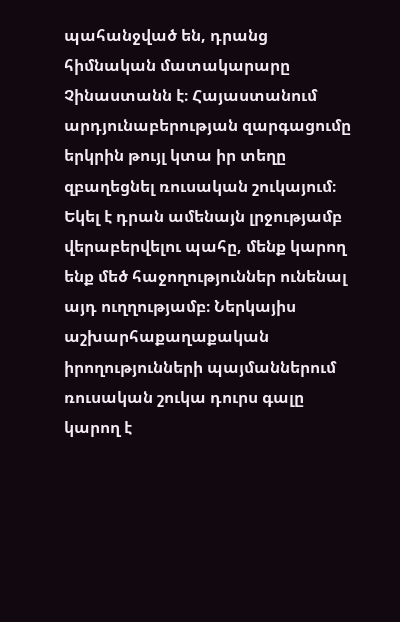պահանջված են, դրանց հիմնական մատակարարը Չինաստանն է։ Հայաստանում արդյունաբերության զարգացումը երկրին թույլ կտա իր տեղը զբաղեցնել ռուսական շուկայում։ Եկել է դրան ամենայն լրջությամբ վերաբերվելու պահը, մենք կարող ենք մեծ հաջողություններ ունենալ այդ ուղղությամբ։ Ներկայիս աշխարհաքաղաքական իրողությունների պայմաններում ռուսական շուկա դուրս գալը կարող է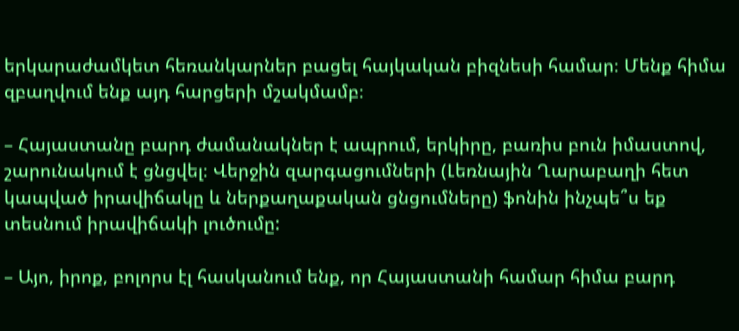երկարաժամկետ հեռանկարներ բացել հայկական բիզնեսի համար։ Մենք հիմա զբաղվում ենք այդ հարցերի մշակմամբ։

– Հայաստանը բարդ ժամանակներ է ապրում, երկիրը, բառիս բուն իմաստով, շարունակում է ցնցվել։ Վերջին զարգացումների (Լեռնային Ղարաբաղի հետ կապված իրավիճակը և ներքաղաքական ցնցումները) ֆոնին ինչպե՞ս եք տեսնում իրավիճակի լուծումը:

– Այո, իրոք, բոլորս էլ հասկանում ենք, որ Հայաստանի համար հիմա բարդ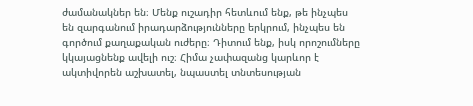ժամանակներ են։ Մենք ուշադիր հետևում ենք, թե ինչպես են զարգանում իրադարձությունները երկրում, ինչպես են գործում քաղաքական ուժերը։ Դիտում ենք, իսկ որոշումները կկայացնենք ավելի ուշ։ Հիմա չափազանց կարևոր է ակտիվորեն աշխատել, նպաստել տնտեսության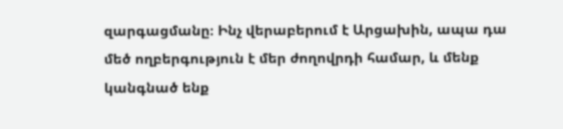զարգացմանը։ Ինչ վերաբերում է Արցախին, ապա դա մեծ ողբերգություն է մեր ժողովրդի համար, և մենք կանգնած ենք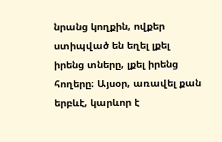նրանց կողքին, ովքեր ստիպված են եղել լքել իրենց տները, լքել իրենց հողերը։ Այսօր, առավել քան երբևէ, կարևոր է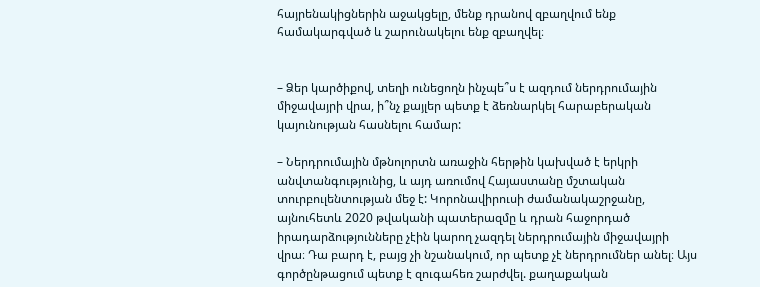հայրենակիցներին աջակցելը, մենք դրանով զբաղվում ենք համակարգված և շարունակելու ենք զբաղվել։


– Ձեր կարծիքով, տեղի ունեցողն ինչպե՞ս է ազդում ներդրումային միջավայրի վրա, ի՞նչ քայլեր պետք է ձեռնարկել հարաբերական կայունության հասնելու համար:

– Ներդրումային մթնոլորտն առաջին հերթին կախված է երկրի անվտանգությունից, և այդ առումով Հայաստանը մշտական տուրբուլենտության մեջ է: Կորոնավիրուսի ժամանակաշրջանը, այնուհետև 2020 թվականի պատերազմը և դրան հաջորդած իրադարձությունները չէին կարող չազդել ներդրումային միջավայրի վրա։ Դա բարդ է, բայց չի նշանակում, որ պետք չէ ներդրումներ անել։ Այս գործընթացում պետք է զուգահեռ շարժվել. քաղաքական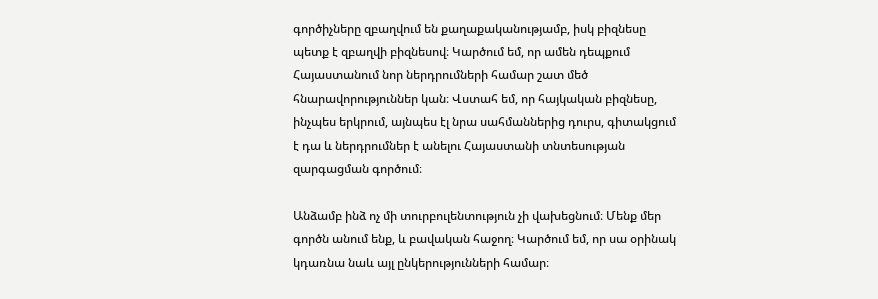գործիչները զբաղվում են քաղաքականությամբ, իսկ բիզնեսը պետք է զբաղվի բիզնեսով։ Կարծում եմ, որ ամեն դեպքում Հայաստանում նոր ներդրումների համար շատ մեծ հնարավորություններ կան։ Վստահ եմ, որ հայկական բիզնեսը, ինչպես երկրում, այնպես էլ նրա սահմաններից դուրս, գիտակցում է դա և ներդրումներ է անելու Հայաստանի տնտեսության զարգացման գործում։

Անձամբ ինձ ոչ մի տուրբուլենտություն չի վախեցնում։ Մենք մեր գործն անում ենք, և բավական հաջող։ Կարծում եմ, որ սա օրինակ կդառնա նաև այլ ընկերությունների համար։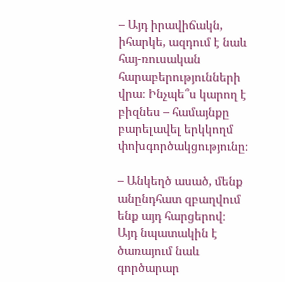– Այդ իրավիճակն, իհարկե, ազդում է նաև հայ-ռուսական հարաբերությունների վրա։ Ինչպե՞ս կարող է բիզնես – համայնքը բարելավել երկկողմ փոխգործակցությունը։

– Անկեղծ ասած, մենք անընդհատ զբաղվում ենք այդ հարցերով։ Այդ նպատակին է ծառայում նաև գործարար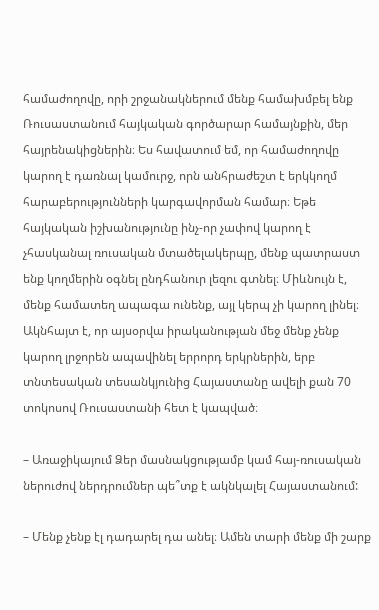համաժողովը, որի շրջանակներում մենք համախմբել ենք Ռուսաստանում հայկական գործարար համայնքին, մեր հայրենակիցներին։ Ես հավատում եմ, որ համաժողովը կարող է դառնալ կամուրջ, որն անհրաժեշտ է երկկողմ հարաբերությունների կարգավորման համար։ Եթե հայկական իշխանությունը ինչ-որ չափով կարող է չհասկանալ ռուսական մտածելակերպը, մենք պատրաստ ենք կողմերին օգնել ընդհանուր լեզու գտնել։ Միևնույն է, մենք համատեղ ապագա ունենք, այլ կերպ չի կարող լինել։ Ակնհայտ է, որ այսօրվա իրականության մեջ մենք չենք կարող լրջորեն ապավինել երրորդ երկրներին, երբ տնտեսական տեսանկյունից Հայաստանը ավելի քան 70 տոկոսով Ռուսաստանի հետ է կապված։

– Առաջիկայում Ձեր մասնակցությամբ կամ հայ-ռուսական ներուժով ներդրումներ պե՞տք է ակնկալել Հայաստանում:

– Մենք չենք էլ դադարել դա անել։ Ամեն տարի մենք մի շարք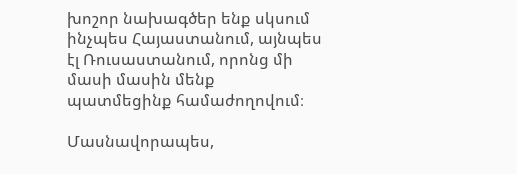խոշոր նախագծեր ենք սկսում ինչպես Հայաստանում, այնպես էլ Ռուսաստանում, որոնց մի մասի մասին մենք պատմեցինք համաժողովում։

Մասնավորապես,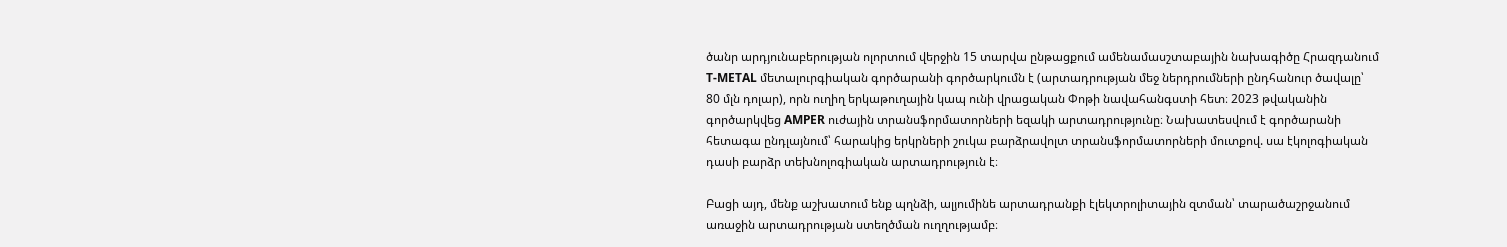ծանր արդյունաբերության ոլորտում վերջին 15 տարվա ընթացքում ամենամասշտաբային նախագիծը Հրազդանում T-METAL մետալուրգիական գործարանի գործարկումն է (արտադրության մեջ ներդրումների ընդհանուր ծավալը՝ 80 մլն դոլար), որն ուղիղ երկաթուղային կապ ունի վրացական Փոթի նավահանգստի հետ։ 2023 թվականին գործարկվեց AMPER ուժային տրանսֆորմատորների եզակի արտադրությունը։ Նախատեսվում է գործարանի հետագա ընդլայնում՝ հարակից երկրների շուկա բարձրավոլտ տրանսֆորմատորների մուտքով. սա էկոլոգիական դասի բարձր տեխնոլոգիական արտադրություն է։

Բացի այդ, մենք աշխատում ենք պղնձի, ալյումինե արտադրանքի էլեկտրոլիտային զտման՝ տարածաշրջանում առաջին արտադրության ստեղծման ուղղությամբ։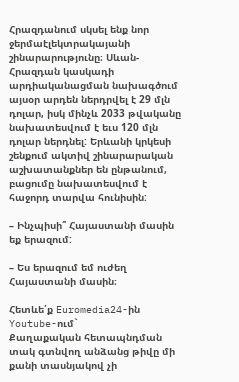Հրազդանում սկսել ենք նոր ջերմաէլեկտրակայանի շինարարությունը։ Սևան-Հրազդան կասկադի արդիականացման նախագծում այսօր արդեն ներդրվել է 29 մլն դոլար, իսկ մինչև 2033 թվականը նախատեսվում է եւս 120 մլն դոլար ներդնել: Երևանի կրկեսի շենքում ակտիվ շինարարական աշխատանքներ են ընթանում, բացումը նախատեսվում է հաջորդ տարվա հունիսին:

– Ինչպիսի՞ Հայաստանի մասին եք երազում:

– Ես երազում եմ ուժեղ Հայաստանի մասին։

Հետևե՛ք Euromedia24-ին
Youtube-ում`
Քաղաքական հետապնդման տակ գտնվող անձանց թիվը մի քանի տասնյակով չի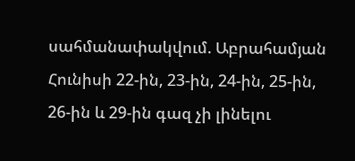սահմանափակվում. Աբրահամյան Հունիսի 22-ին, 23-ին, 24-ին, 25-ին, 26-ին և 29-ին գազ չի լինելու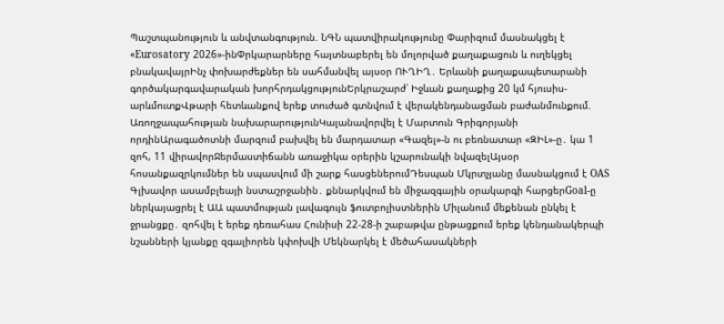Պաշտպանություն և անվտանգություն. ՆԳՆ պատվիրակությունը Փարիզում մասնակցել է «Eurosatory 2026»-ինՓրկարարները հայտնաբերել են մոլորված քաղաքացուն և ուղեկցել բնակավայրԻնչ փոխարժեքներ են սահմանվել այսօր ՈՒՂԻՂ․ Երևանի քաղաքապետարանի գործակարգավարական խորհրդակցությունԵրկրաշարժ՝ Իջևան քաղաքից 20 կմ հյուսիս-արևմուտքՎթարի հետևանքով երեք տուժած գտնվում է վերակենդանացման բաժանմունքում. Առողջապահության նախարարությունԿալանավորվել է Մարտուն Գրիգորյանի որդինԱրագածոտնի մարզում բախվել են մարդատար «Գազել»-ն ու բեռնատար «ԶԻԼ»-ը․ կա 1 զոհ, 11 վիրավորՋերմաստիճանն առաջիկա օրերին կշարունակի նվազելԱյսօր հոսանքազրկումներ են սպասվում մի շարք հասցեներումԴեսպան Մկրտչյանը մասնակցում է OAS Գլխավոր ասամբլեայի նստաշրջանին․ քննարկվում են միջազգային օրակարգի հարցերGoal-ը ներկայացրել է ԱԱ պատմության լավագույն ֆուտբոլիստներին Միլանում մեքենան ընկել է ջրանցքը․ զոհվել է երեք դեռահաս Հունիսի 22-28-ի շաբաթվա ընթացքում երեք կենդանակերպի նշանների կյանքը զգալիորեն կփոխվի Մեկնարկել է մեծահասակների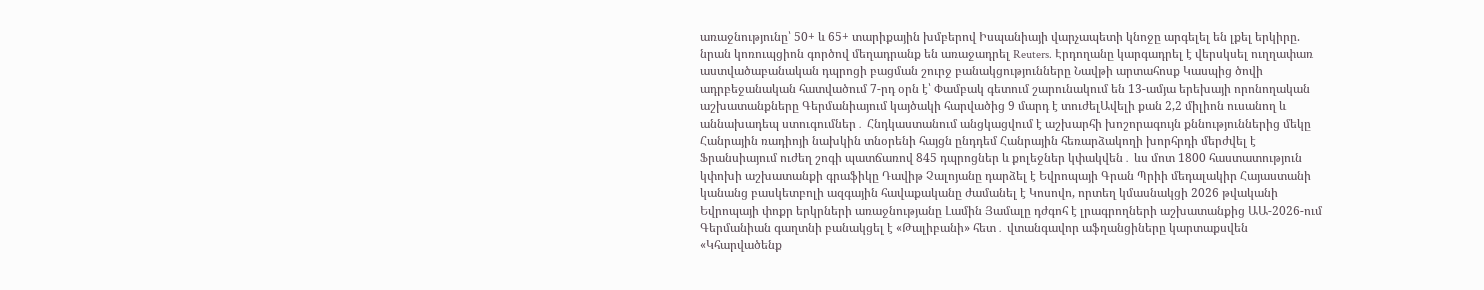առաջնությունը՝ 50+ և 65+ տարիքային խմբերով Իսպանիայի վարչապետի կնոջը արգելել են լքել երկիրը. նրան կոռուպցիոն գործով մեղադրանք են առաջադրել Reuters. Էրդողանը կարգադրել է վերսկսել ուղղափառ աստվածաբանական դպրոցի բացման շուրջ բանակցությունները Նավթի արտահոսք Կասպից ծովի ադրբեջանական հատվածում 7-րդ օրն է՝ Փամբակ գետում շարունակում են 13-ամյա երեխայի որոնողական աշխատանքները Գերմանիայում կայծակի հարվածից 9 մարդ է տուժելԱվելի քան 2,2 միլիոն ուսանող և աննախադեպ ստուգումներ․ Հնդկաստանում անցկացվում է աշխարհի խոշորագույն քննություններից մեկը Հանրային ռադիոյի նախկին տնօրենի հայցն ընդդեմ Հանրային հեռարձակողի խորհրդի մերժվել է Ֆրանսիայում ուժեղ շոգի պատճառով 845 դպրոցներ և քոլեջներ կփակվեն․ ևս մոտ 1800 հաստատություն կփոխի աշխատանքի գրաֆիկը Դավիթ Չալոյանը դարձել է Եվրոպայի Գրան Պրիի մեդալակիր Հայաստանի կանանց բասկետբոլի ազգային հավաքականը ժամանել է Կոսովո, որտեղ կմասնակցի 2026 թվականի Եվրոպայի փոքր երկրների առաջնությանը Լամին Յամալը դժգոհ է լրագրողների աշխատանքից ԱԱ-2026-ում Գերմանիան գաղտնի բանակցել է «Թալիբանի» հետ․ վտանգավոր աֆղանցիները կարտաքսվեն «Կհարվածենք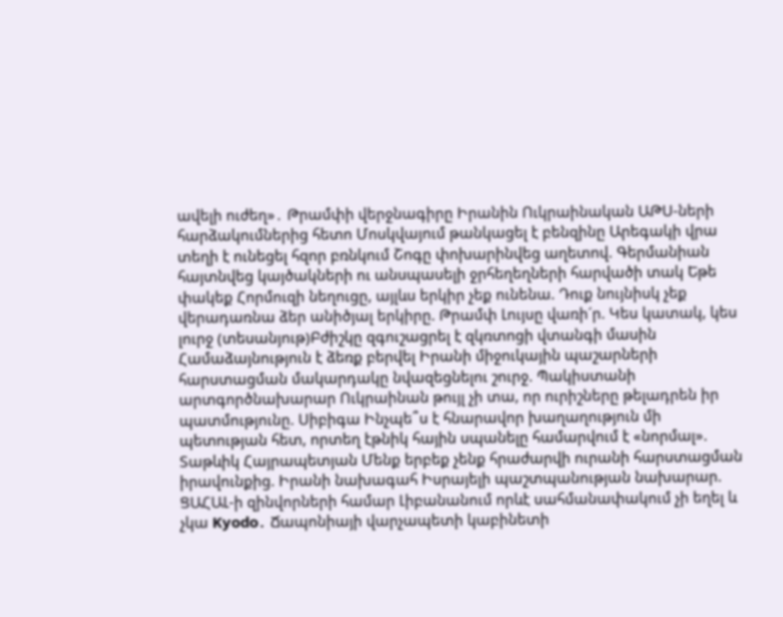ավելի ուժեղ»․ Թրամփի վերջնագիրը Իրանին Ուկրաինական ԱԹՍ-ների հարձակումներից հետո Մոսկվայում թանկացել է բենզինը Արեգակի վրա տեղի է ունեցել հզոր բռնկում Շոգը փոխարինվեց աղետով. Գերմանիան հայտնվեց կայծակների ու անսպասելի ջրհեղեղների հարվածի տակ Եթե փակեք Հորմուզի նեղուցը, այլևս երկիր չեք ունենա. Դուք նույնիսկ չեք վերադառնա ձեր անիծյալ երկիրը. Թրամփ Լույսը վառի´ր. Կես կատակ, կես լուրջ (տեսանյութ)Բժիշկը զգուշացրել է զկռտոցի վտանգի մասին Համաձայնություն է ձեռք բերվել Իրանի միջուկային պաշարների հարստացման մակարդակը նվազեցնելու շուրջ. Պակիստանի արտգործնախարար Ուկրաինան թույլ չի տա, որ ուրիշները թելադրեն իր պատմությունը. Սիբիգա Ինչպե՞ս է հնարավոր խաղաղություն մի պետության հետ, որտեղ էթնիկ հային սպանելը համարվում է «նորմալ». Տաթևիկ Հայրապետյան Մենք երբեք չենք հրաժարվի ուրանի հարստացման իրավունքից. Իրանի նախագահ Իսրայելի պաշտպանության նախարար. ՑԱՀԱԼ-ի զինվորների համար Լիբանանում որևէ սահմանափակում չի եղել և չկա Kyodo․ Ճապոնիայի վարչապետի կաբինետի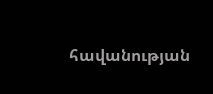հավանության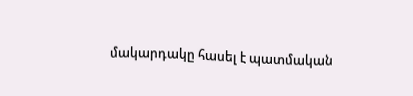մակարդակը հասել է պատմական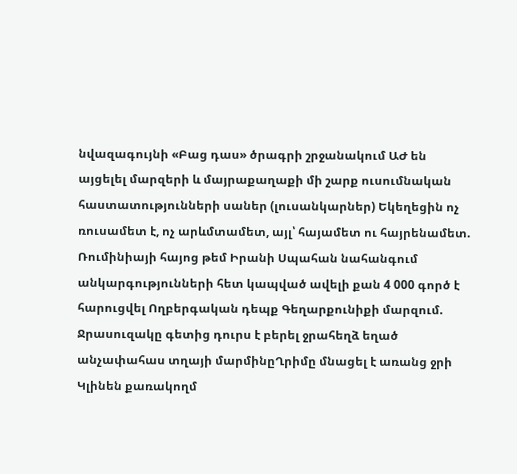նվազագույնի «Բաց դաս» ծրագրի շրջանակում ԱԺ են այցելել մարզերի և մայրաքաղաքի մի շարք ուսումնական հաստատությունների սաներ (լուսանկարներ) Եկեղեցին ոչ ռուսամետ է, ոչ արևմտամետ, այլ՝ հայամետ ու հայրենամետ. Ռումինիայի հայոց թեմ Իրանի Սպահան նահանգում անկարգությունների հետ կապված ավելի քան 4 000 գործ է հարուցվել Ողբերգական դեպք Գեղարքունիքի մարզում. Ջրասուզակը գետից դուրս է բերել ջրահեղձ եղած անչափահաս տղայի մարմինըՂրիմը մնացել է առանց ջրի Կլինեն քառակողմ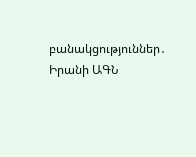բանակցություններ․ Իրանի ԱԳՆ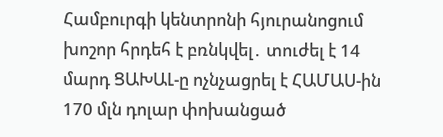Համբուրգի կենտրոնի հյուրանոցում խոշոր հրդեհ է բռնկվել․ տուժել է 14 մարդ ՑԱԽԱԼ-ը ոչնչացրել է ՀԱՄԱՍ-ին 170 մլն դոլար փոխանցած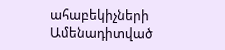ահաբեկիչների
Ամենադիտված